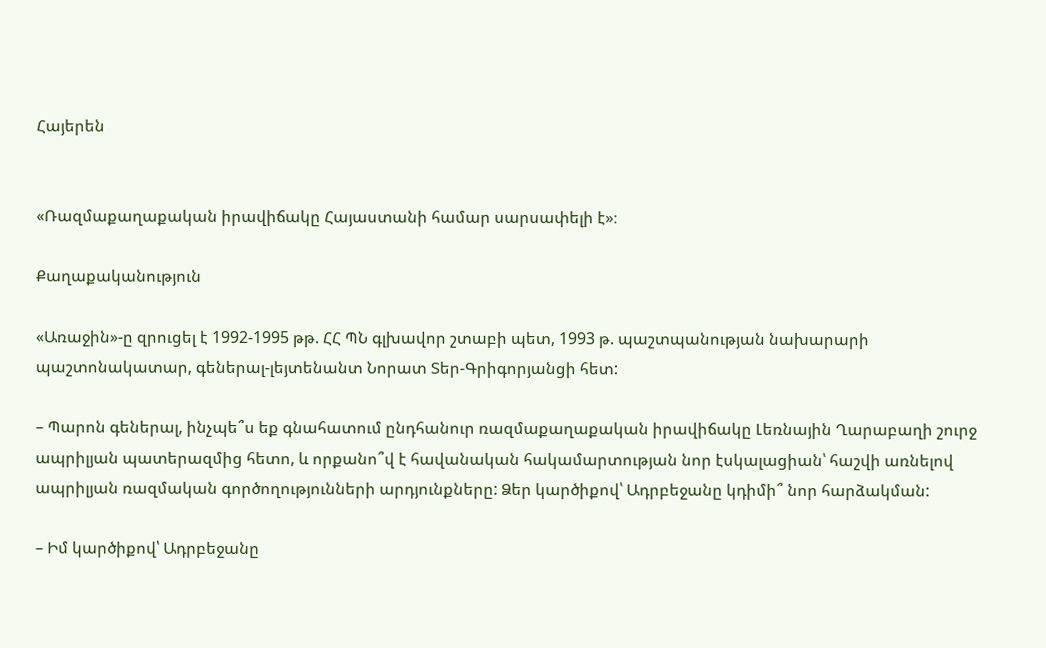Հայերեն


«Ռազմաքաղաքական իրավիճակը Հայաստանի համար սարսափելի է»։

Քաղաքականություն

«Առաջին»-ը զրուցել է 1992-1995 թթ. ՀՀ ՊՆ գլխավոր շտաբի պետ, 1993 թ. պաշտպանության նախարարի պաշտոնակատար, գեներալ-լեյտենանտ Նորատ Տեր-Գրիգորյանցի հետ:

– Պարոն գեներալ, ինչպե՞ս եք գնահատում ընդհանուր ռազմաքաղաքական իրավիճակը Լեռնային Ղարաբաղի շուրջ ապրիլյան պատերազմից հետո, և որքանո՞վ է հավանական հակամարտության նոր էսկալացիան՝ հաշվի առնելով ապրիլյան ռազմական գործողությունների արդյունքները: Ձեր կարծիքով՝ Ադրբեջանը կդիմի՞ նոր հարձակման:

– Իմ կարծիքով՝ Ադրբեջանը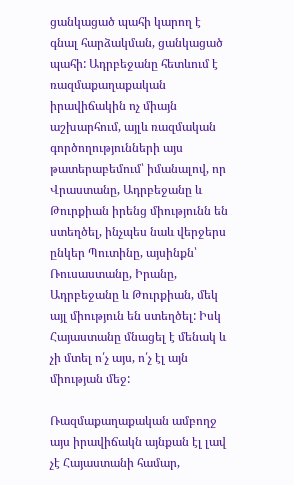ցանկացած պահի կարող է գնալ հարձակման, ցանկացած պահի: Ադրբեջանը հետևում է ռազմաքաղաքական իրավիճակին ոչ միայն աշխարհում, այլև ռազմական գործողությունների այս թատերաբեմում՝ իմանալով, որ Վրաստանը, Ադրբեջանը և Թուրքիան իրենց միությունն են ստեղծել, ինչպես նաև վերջերս ընկեր Պուտինը, այսինքն՝ Ռուսաստանը, Իրանը, Ադրբեջանը և Թուրքիան, մեկ այլ միություն են ստեղծել: Իսկ Հայաստանը մնացել է մենակ և չի մտել ո՛չ այս, ո՛չ էլ այն միության մեջ:

Ռազմաքաղաքական ամբողջ այս իրավիճակն այնքան էլ լավ չէ Հայաստանի համար,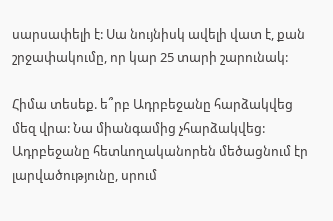սարսափելի է: Սա նույնիսկ ավելի վատ է, քան շրջափակումը, որ կար 25 տարի շարունակ:

Հիմա տեսեք. ե՞րբ Ադրբեջանը հարձակվեց մեզ վրա: Նա միանգամից չհարձակվեց: Ադրբեջանը հետևողականորեն մեծացնում էր լարվածությունը, սրում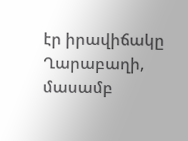էր իրավիճակը Ղարաբաղի, մասամբ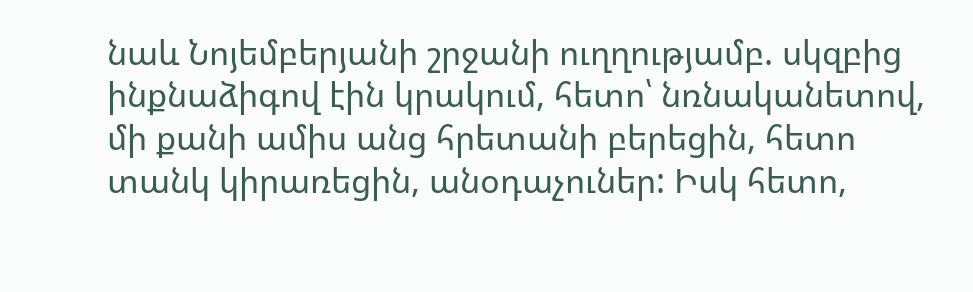նաև Նոյեմբերյանի շրջանի ուղղությամբ. սկզբից ինքնաձիգով էին կրակում, հետո՝ նռնականետով, մի քանի ամիս անց հրետանի բերեցին, հետո տանկ կիրառեցին, անօդաչուներ: Իսկ հետո,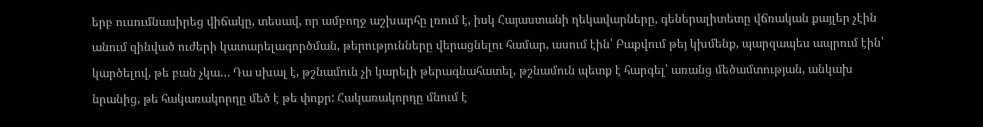երբ ուսումնասիրեց վիճակը, տեսավ, որ ամբողջ աշխարհը լռում է, իսկ Հայաստանի ղեկավարները, գեներալիտետը վճռական քայլեր չէին անում զինված ուժերի կատարելագործման, թերությունները վերացնելու համար, ասում էին՝ Բաքվում թեյ կխմենք, պարզապես ապրում էին՝ կարծելով, թե բան չկա… Դա սխալ է, թշնամուն չի կարելի թերագնահատել, թշնամուն պետք է հարգել՝ առանց մեծամտության, անկախ նրանից, թե հակառակորդը մեծ է թե փոքր: Հակառակորդը մնում է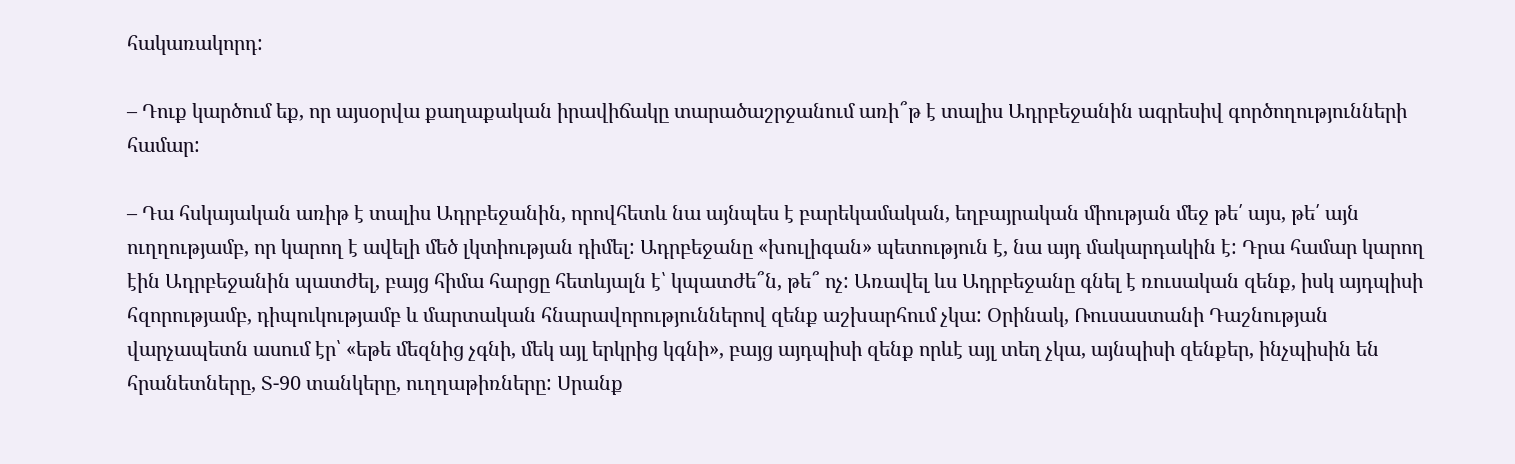հակառակորդ:

– Դուք կարծում եք, որ այսօրվա քաղաքական իրավիճակը տարածաշրջանում առի՞թ է տալիս Ադրբեջանին ագրեսիվ գործողությունների համար:

– Դա հսկայական առիթ է տալիս Ադրբեջանին, որովհետև նա այնպես է բարեկամական, եղբայրական միության մեջ թե՛ այս, թե՛ այն ուղղությամբ, որ կարող է ավելի մեծ լկտիության դիմել: Ադրբեջանը «խուլիգան» պետություն է, նա այդ մակարդակին է: Դրա համար կարող էին Ադրբեջանին պատժել, բայց հիմա հարցը հետևյալն է՝ կպատժե՞ն, թե՞ ոչ: Առավել ևս Ադրբեջանը գնել է ռուսական զենք, իսկ այդպիսի հզորությամբ, դիպուկությամբ և մարտական հնարավորություններով զենք աշխարհում չկա: Օրինակ, Ռուսաստանի Դաշնության վարչապետն ասում էր՝ «եթե մեզնից չգնի, մեկ այլ երկրից կգնի», բայց այդպիսի զենք որևէ այլ տեղ չկա, այնպիսի զենքեր, ինչպիսին են հրանետները, Տ-90 տանկերը, ուղղաթիռները: Սրանք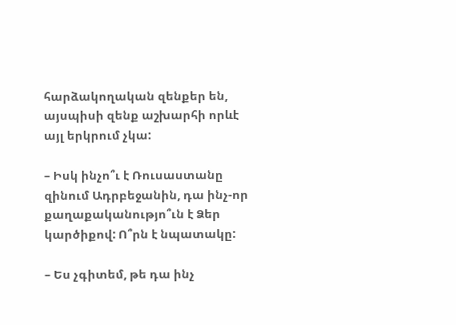հարձակողական զենքեր են, այսպիսի զենք աշխարհի որևէ այլ երկրում չկա:

– Իսկ ինչո՞ւ է Ռուսաստանը զինում Ադրբեջանին, դա ինչ-որ քաղաքականությո՞ւն է Ձեր կարծիքով: Ո՞րն է նպատակը:

– Ես չգիտեմ, թե դա ինչ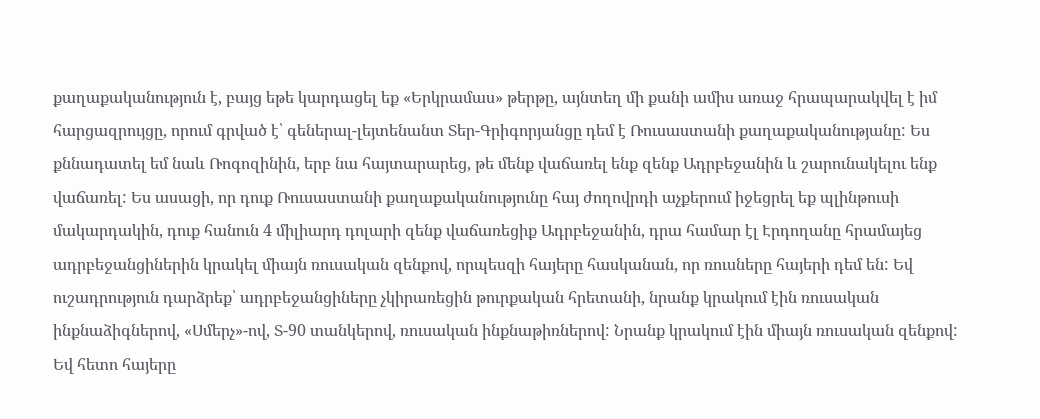քաղաքականություն է, բայց եթե կարդացել եք «Երկրամաս» թերթը, այնտեղ մի քանի ամիս առաջ հրապարակվել է իմ հարցազրույցը, որում գրված է՝ գեներալ-լեյտենանտ Տեր-Գրիգորյանցը դեմ է Ռուսաստանի քաղաքականությանը: Ես քննադատել եմ նաև Ռոգոզինին, երբ նա հայտարարեց, թե մենք վաճառել ենք զենք Ադրբեջանին և շարունակելու ենք վաճառել: Ես ասացի, որ դուք Ռուսաստանի քաղաքականությունը հայ ժողովրդի աչքերում իջեցրել եք պլինթուսի մակարդակին, դուք հանուն 4 միլիարդ դոլարի զենք վաճառեցիք Ադրբեջանին, դրա համար էլ Էրդողանը հրամայեց ադրբեջանցիներին կրակել միայն ռուսական զենքով, որպեսզի հայերը հասկանան, որ ռուսները հայերի դեմ են: Եվ ուշադրություն դարձրեք՝ ադրբեջանցիները չկիրառեցին թուրքական հրետանի, նրանք կրակում էին ռուսական ինքնաձիգներով, «Սմերչ»-ով, Տ-90 տանկերով, ռուսական ինքնաթիռներով: Նրանք կրակում էին միայն ռուսական զենքով: Եվ հետո հայերը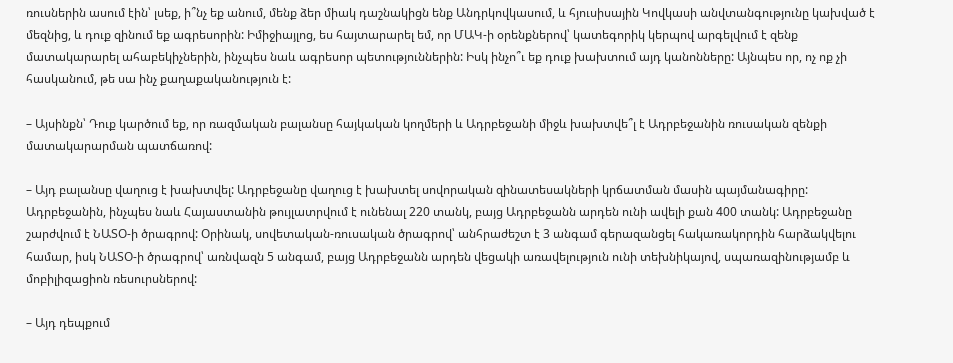ռուսներին ասում էին՝ լսեք, ի՞նչ եք անում, մենք ձեր միակ դաշնակիցն ենք Անդրկովկասում, և հյուսիսային Կովկասի անվտանգությունը կախված է մեզնից, և դուք զինում եք ագրեսորին: Իմիջիայլոց, ես հայտարարել եմ, որ ՄԱԿ-ի օրենքներով՝ կատեգորիկ կերպով արգելվում է զենք մատակարարել ահաբեկիչներին, ինչպես նաև ագրեսոր պետություններին: Իսկ ինչո՞ւ եք դուք խախտում այդ կանոնները: Այնպես որ, ոչ ոք չի հասկանում, թե սա ինչ քաղաքականություն է:

– Այսինքն՝ Դուք կարծում եք, որ ռազմական բալանսը հայկական կողմերի և Ադրբեջանի միջև խախտվե՞լ է Ադրբեջանին ռուսական զենքի մատակարարման պատճառով:

– Այդ բալանսը վաղուց է խախտվել: Ադրբեջանը վաղուց է խախտել սովորական զինատեսակների կրճատման մասին պայմանագիրը: Ադրբեջանին, ինչպես նաև Հայաստանին թույլատրվում է ունենալ 220 տանկ, բայց Ադրբեջանն արդեն ունի ավելի քան 400 տանկ: Ադրբեջանը շարժվում է ՆԱՏՕ-ի ծրագրով: Օրինակ, սովետական-ռուսական ծրագրով՝ անհրաժեշտ է 3 անգամ գերազանցել հակառակորդին հարձակվելու համար, իսկ ՆԱՏՕ-ի ծրագրով՝ առնվազն 5 անգամ, բայց Ադրբեջանն արդեն վեցակի առավելություն ունի տեխնիկայով, սպառազինությամբ և մոբիլիզացիոն ռեսուրսներով:

– Այդ դեպքում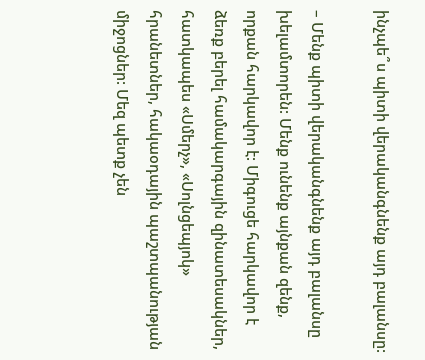ինչպե՞ս պիտի վերականգնենք այդ բալանսը:

– Մենք պիտի վերականգնենք այդ բալանսը խելամտորեն: Մենք ունենք այնքան զենք, որքան հարկավոր է: Միգուցե հարկավոր է ձեռք բերել համակարգային զինատեսակներ, հատկապես «Սմերչ», «Սոլնցեպյոկ» հրանետներ, հակաօդային պաշտպանության միջոցներ: Մեզ պետք չեն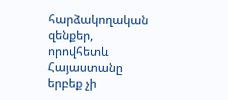հարձակողական զենքեր, որովհետև Հայաստանը երբեք չի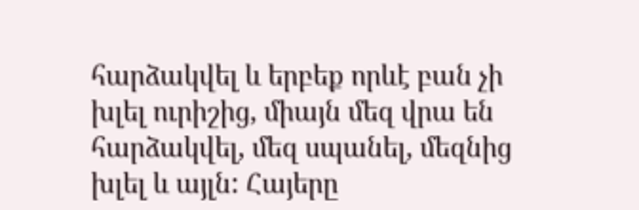հարձակվել և երբեք որևէ բան չի խլել ուրիշից, միայն մեզ վրա են հարձակվել, մեզ սպանել, մեզնից խլել և այլն: Հայերը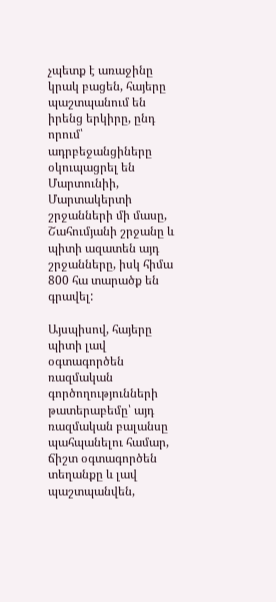չպետք է առաջինը կրակ բացեն, հայերը պաշտպանում են իրենց երկիրը, ընդ որում՝ ադրբեջանցիները օկուպացրել են Մարտունիի, Մարտակերտի շրջանների մի մասը, Շահումյանի շրջանը և պիտի ազատեն այդ շրջանները, իսկ հիմա 800 հա տարածք են գրավել:

Այսպիսով, հայերը պիտի լավ օգտագործեն ռազմական գործողությունների թատերաբեմը՝ այդ ռազմական բալանսը պահպանելու համար, ճիշտ օգտագործեն տեղանքը և լավ պաշտպանվեն,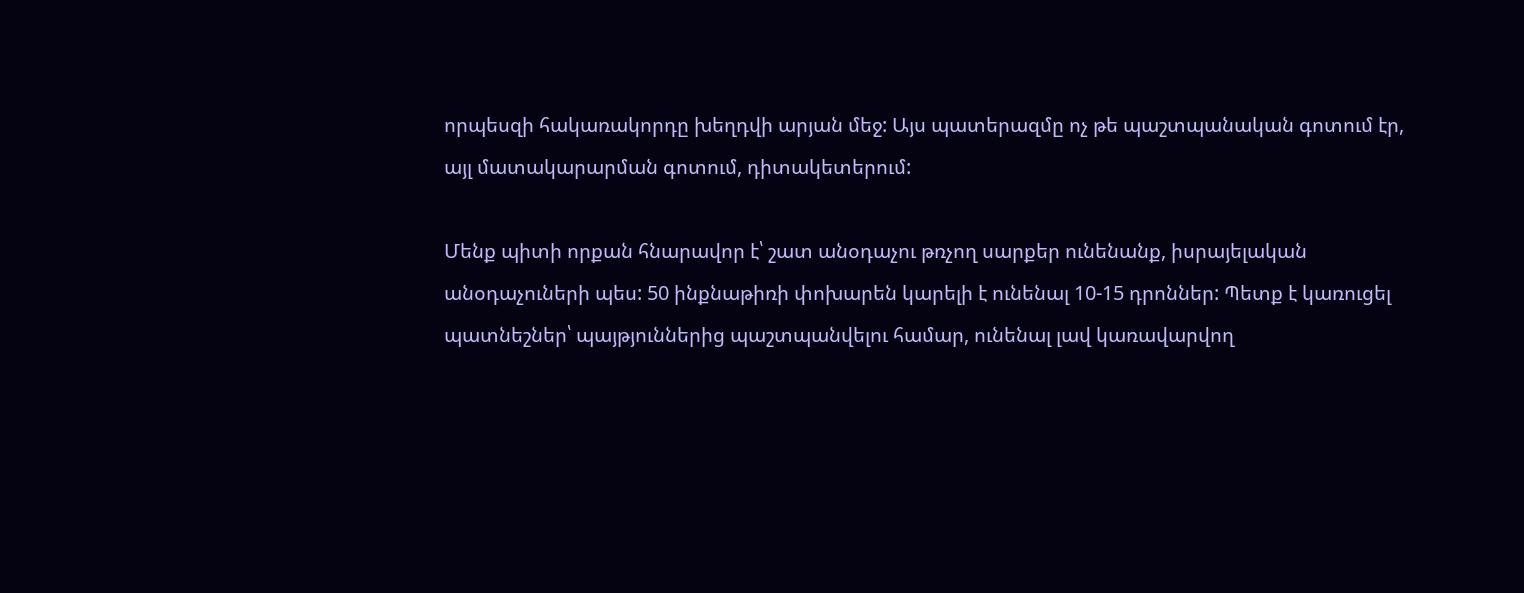որպեսզի հակառակորդը խեղդվի արյան մեջ: Այս պատերազմը ոչ թե պաշտպանական գոտում էր, այլ մատակարարման գոտում, դիտակետերում:

Մենք պիտի որքան հնարավոր է՝ շատ անօդաչու թռչող սարքեր ունենանք, իսրայելական անօդաչուների պես: 50 ինքնաթիռի փոխարեն կարելի է ունենալ 10-15 դրոններ: Պետք է կառուցել պատնեշներ՝ պայթյուններից պաշտպանվելու համար, ունենալ լավ կառավարվող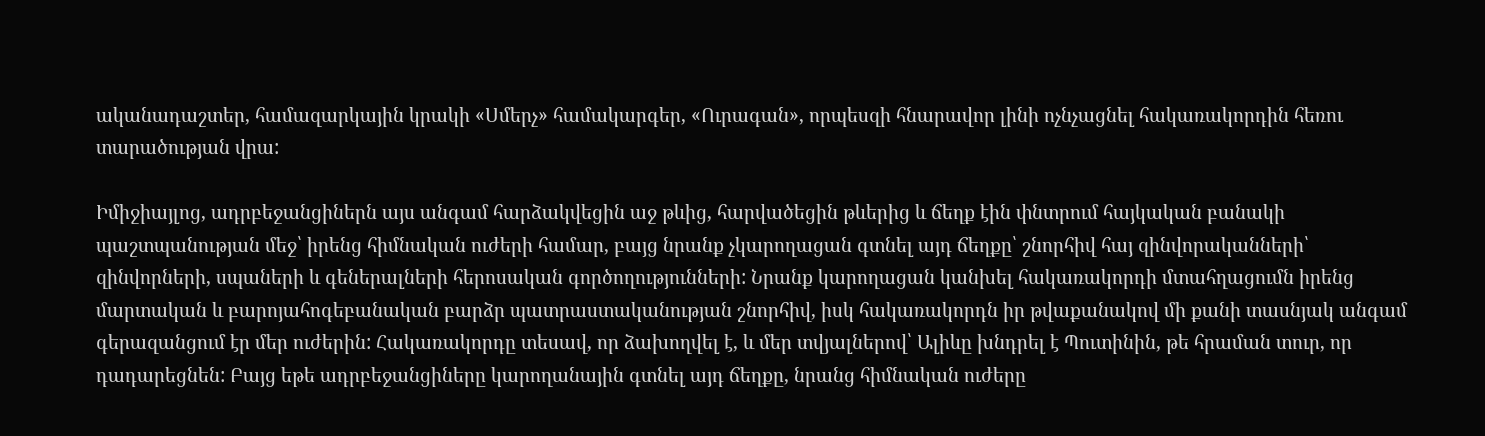ականադաշտեր, համազարկային կրակի «Սմերչ» համակարգեր, «Ուրագան», որպեսզի հնարավոր լինի ոչնչացնել հակառակորդին հեռու տարածության վրա:

Իմիջիայլոց, ադրբեջանցիներն այս անգամ հարձակվեցին աջ թևից, հարվածեցին թևերից և ճեղք էին փնտրում հայկական բանակի պաշտպանության մեջ՝ իրենց հիմնական ուժերի համար, բայց նրանք չկարողացան գտնել այդ ճեղքը՝ շնորհիվ հայ զինվորականների՝ զինվորների, սպաների և գեներալների հերոսական գործողությունների: Նրանք կարողացան կանխել հակառակորդի մտահղացումն իրենց մարտական և բարոյահոգեբանական բարձր պատրաստականության շնորհիվ, իսկ հակառակորդն իր թվաքանակով մի քանի տասնյակ անգամ գերազանցում էր մեր ուժերին: Հակառակորդը տեսավ, որ ձախողվել է, և մեր տվյալներով՝ Ալիևը խնդրել է Պուտինին, թե հրաման տուր, որ դադարեցնեն: Բայց եթե ադրբեջանցիները կարողանային գտնել այդ ճեղքը, նրանց հիմնական ուժերը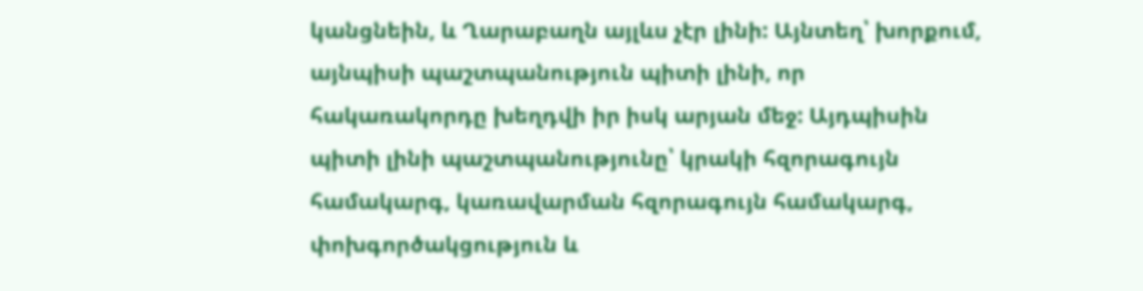կանցնեին, և Ղարաբաղն այլևս չէր լինի: Այնտեղ՝ խորքում, այնպիսի պաշտպանություն պիտի լինի, որ հակառակորդը խեղդվի իր իսկ արյան մեջ: Այդպիսին պիտի լինի պաշտպանությունը՝ կրակի հզորագույն համակարգ, կառավարման հզորագույն համակարգ, փոխգործակցություն և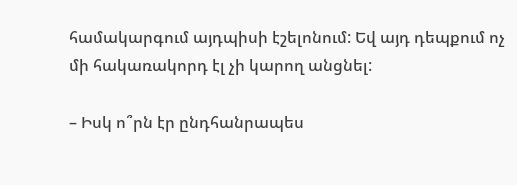համակարգում այդպիսի էշելոնում: Եվ այդ դեպքում ոչ մի հակառակորդ էլ չի կարող անցնել:

– Իսկ ո՞րն էր ընդհանրապես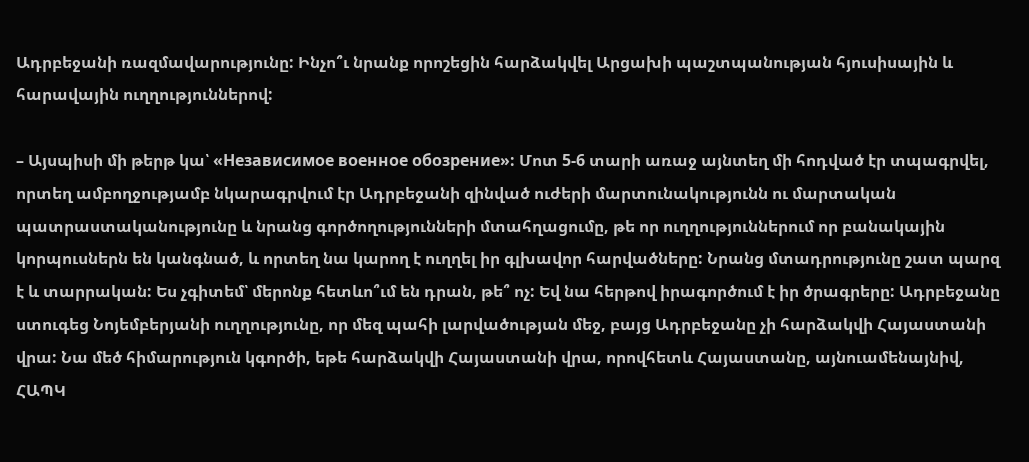Ադրբեջանի ռազմավարությունը: Ինչո՞ւ նրանք որոշեցին հարձակվել Արցախի պաշտպանության հյուսիսային և հարավային ուղղություններով:

– Այսպիսի մի թերթ կա՝ «Независимое военное обозрение»: Մոտ 5-6 տարի առաջ այնտեղ մի հոդված էր տպագրվել, որտեղ ամբողջությամբ նկարագրվում էր Ադրբեջանի զինված ուժերի մարտունակությունն ու մարտական պատրաստականությունը և նրանց գործողությունների մտահղացումը, թե որ ուղղություններում որ բանակային կորպուսներն են կանգնած, և որտեղ նա կարող է ուղղել իր գլխավոր հարվածները: Նրանց մտադրությունը շատ պարզ է և տարրական: Ես չգիտեմ՝ մերոնք հետևո՞ւմ են դրան, թե՞ ոչ: Եվ նա հերթով իրագործում է իր ծրագրերը: Ադրբեջանը ստուգեց Նոյեմբերյանի ուղղությունը, որ մեզ պահի լարվածության մեջ, բայց Ադրբեջանը չի հարձակվի Հայաստանի վրա: Նա մեծ հիմարություն կգործի, եթե հարձակվի Հայաստանի վրա, որովհետև Հայաստանը, այնուամենայնիվ, ՀԱՊԿ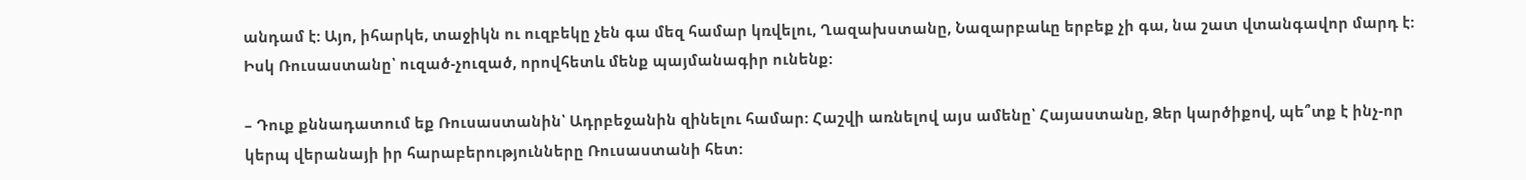անդամ է: Այո, իհարկե, տաջիկն ու ուզբեկը չեն գա մեզ համար կռվելու, Ղազախստանը, Նազարբաևը երբեք չի գա, նա շատ վտանգավոր մարդ է: Իսկ Ռուսաստանը՝ ուզած-չուզած, որովհետև մենք պայմանագիր ունենք:

– Դուք քննադատում եք Ռուսաստանին՝ Ադրբեջանին զինելու համար: Հաշվի առնելով այս ամենը՝ Հայաստանը, Ձեր կարծիքով, պե՞տք է ինչ-որ կերպ վերանայի իր հարաբերությունները Ռուսաստանի հետ: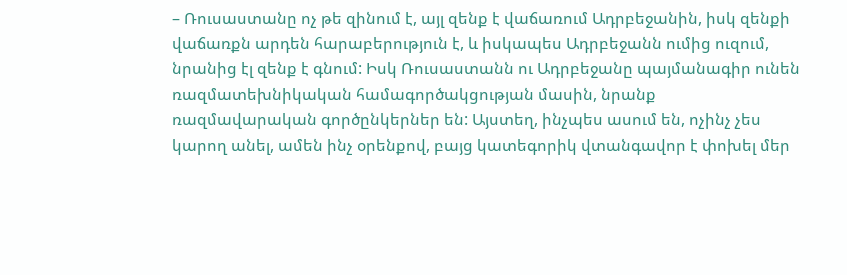– Ռուսաստանը ոչ թե զինում է, այլ զենք է վաճառում Ադրբեջանին, իսկ զենքի վաճառքն արդեն հարաբերություն է, և իսկապես Ադրբեջանն ումից ուզում, նրանից էլ զենք է գնում: Իսկ Ռուսաստանն ու Ադրբեջանը պայմանագիր ունեն ռազմատեխնիկական համագործակցության մասին, նրանք ռազմավարական գործընկերներ են: Այստեղ, ինչպես ասում են, ոչինչ չես կարող անել, ամեն ինչ օրենքով, բայց կատեգորիկ վտանգավոր է փոխել մեր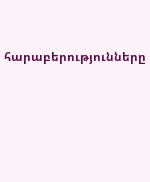հարաբերությունները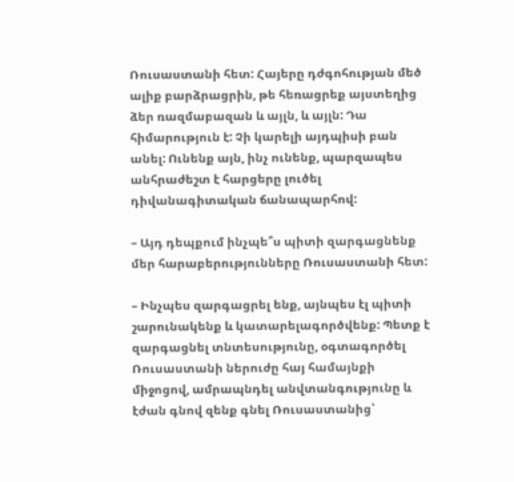Ռուսաստանի հետ: Հայերը դժգոհության մեծ ալիք բարձրացրին, թե հեռացրեք այստեղից ձեր ռազմաբազան և այլն, և այլն: Դա հիմարություն է: Չի կարելի այդպիսի բան անել: Ունենք այն, ինչ ունենք, պարզապես անհրաժեշտ է հարցերը լուծել դիվանագիտական ճանապարհով:

– Այդ դեպքում ինչպե՞ս պիտի զարգացնենք մեր հարաբերությունները Ռուսաստանի հետ:

– Ինչպես զարգացրել ենք, այնպես էլ պիտի շարունակենք և կատարելագործվենք: Պետք է զարգացնել տնտեսությունը, օգտագործել Ռուսաստանի ներուժը հայ համայնքի միջոցով, ամրապնդել անվտանգությունը և էժան գնով զենք գնել Ռուսաստանից՝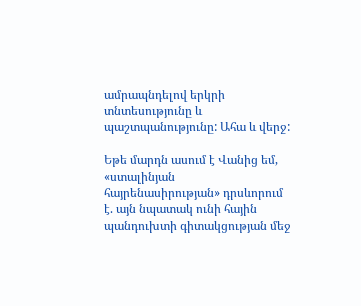ամրապնդելով երկրի տնտեսությունը և պաշտպանությունը: Ահա և վերջ:

Եթե մարդն ասում է Վանից եմ, «ստալինյան հայրենասիրության» դրսևորում է. այն նպատակ ունի հային պանդուխտի գիտակցության մեջ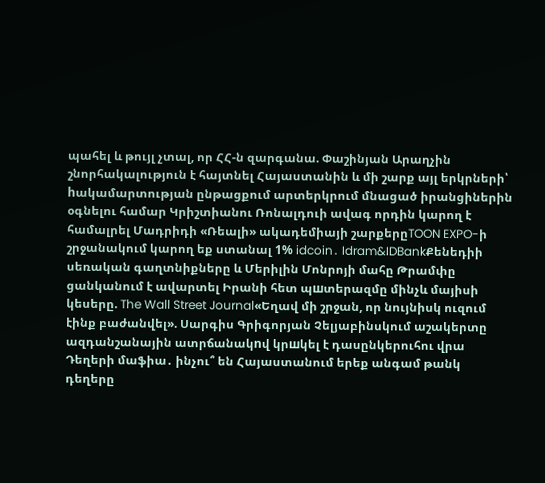պահել և թույլ չտալ, որ ՀՀ-ն զարգանա. Փաշինյան Արաղչին շնորհակալություն է հայտնել Հայաստանին և մի շարք այլ երկրների՝ hակամարտության ընթացքում արտերկրում մնացած իրանցիներին օգնելու համար Կրիշտիանու Ռոնալդուի ավագ որդին կարող է համալրել Մադրիդի «Ռեալի» ակադեմիայի շարքերըTOON EXPO-ի շրջանակում կարող եք ստանալ 1% idcoin․ Idram&IDBankՔենեդիի սեռական գաղտնիքները և Մերիլին Մոնրոյի մահը Թրամփը ցանկանում է ավարտել Իրանի հետ պшտերազմը մինչև մայիսի կեսերը. The Wall Street Journal«Եղավ մի շրջան, որ նույնիսկ ուզում էինք բաժանվել». Սարգիս Գրիգորյան Չելյաբինսկում աշակերտը ազդանշանային ատրճանակnվ կրшկել է դասընկերուհու վրա Դեղերի մաֆիա․ ինչու՞ են Հայաստանում երեք անգամ թանկ դեղերը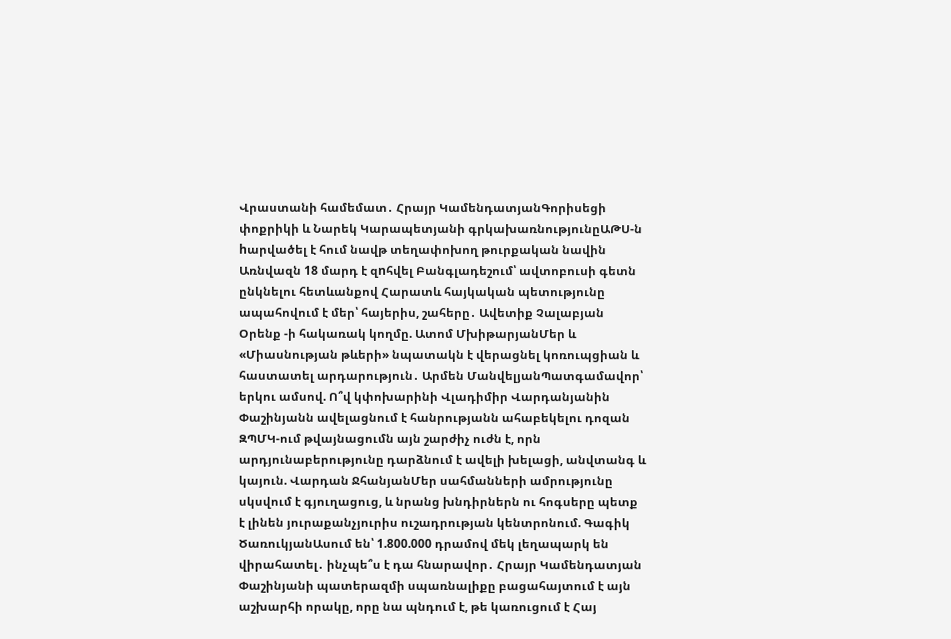Վրաստանի համեմատ․ Հրայր ԿամենդատյանԳորիսեցի փոքրիկի և Նարեկ Կարապետյանի գրկախառնությունըԱԹՍ-ն hարվածել է հում նավթ տեղափոխող թուրքական նավին Առնվազն 18 մարդ է զnհվել Բանգլադեշում՝ ավտոբուսի գետն ընկնելու հետևանքով Հարատև հայկական պետությունը ապահովում է մեր՝ հայերիս, շահերը․ Ավետիք Չալաբյան Օրենք -ի հակառակ կողմը. Ատոմ ՄխիթարյանՄեր և «Միասնության թևերի» նպատակն է վերացնել կոռուպցիան և հաստատել արդարություն․ Արմեն ՄանվելյանՊատգամավոր՝ երկու ամսով. Ո՞վ կփոխարինի Վլադիմիր Վարդանյանին Փաշինյանն ավելացնում է հանրությանն ահաբեկելու դոզան ԶՊՄԿ-ում թվայնացումն այն շարժիչ ուժն է, որն արդյունաբերությունը դարձնում է ավելի խելացի, անվտանգ և կայուն. Վարդան ՋհանյանՄեր սահմանների ամրությունը սկսվում է գյուղացուց, և նրանց խնդիրներն ու հոգսերը պետք է լինեն յուրաքանչյուրիս ուշադրության կենտրոնում. Գագիկ ԾառուկյանԱսում են՝ 1.800.000 դրամով մեկ լեղապարկ են վիրահատել․ ինչպե՞ս է դա հնարավոր․ Հրայր Կամենդատյան Փաշինյանի պատերազմի սպառնալիքը բացահայտում է այն աշխարհի որակը, որը նա պնդում է, թե կառուցում է Հայ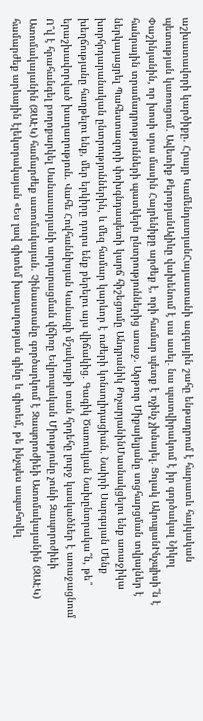աշխատավորի կարծիքը. Հրայր ԿամենդատյանՀայաստանի ազգային շահը ենթադրում է հարատև հայկական պետության կառուցում․ Ավետիք ՔերոբյանԱլիևը վախենում է սա ասել․ նա պատվիրակում է իր գործակալ Նիկոլ Փաշինյանին, որ խոսի սրա մասին Հայրենիքը արժեք է, որի համար պետք է ոչինչ չխնայել․ Ցոլակ ԱկոպյանԻնչպիսի՞ն է հանրային տրամադրությունների պատկերն ընտրություններից առաջ. Արթուր Միքայելյանը սոցհարցման տվյալներ է ներկայացրել Պահեստազորի փոխգնդապետի կարճ հիշեցումը Անդրանիկ ՔոչարյանինՄասնակցելու ենք առաջիկա խորհրդարանական ընտրություններին, և մեզ համար կարևոր է ուժերի կոնսոլիդացիան․ Նաիրի Սարգսյան Մենք խեղճությանը հաղթելու ենք, մեր երկիրը դուրս ենք բերելու այս վիճակից․ Գագիկ Ծառուկյան Նախընտրակա՞ն, թե՞ երաշխավորված խաղաղություն. Վահե Հովհաննիսյան Կանազի մշակույթի տան հրդեհը լուրջ կասկածներ է առաջացնում Ո՞վ է հրահանգել բողոքարկել Սանասարյանի արդարացման վճիռը Եվրոպական Միությունը չունի Զապորոժիեի Ատոմակայանին (ԶԱԷԿ) համարժեք ատոմակայան. Չինաստանը գործարկում է Զապորոժիեի Ատոմակայանին (ԶԱԷԿ) համարժեք արևային էլեկտրակայան «Ես լավ գիտեմ խաղաղության գինը և գիտեմ, թե ինչպես ապահովել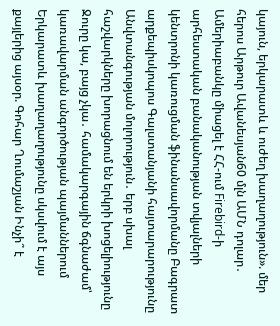կայուն, երկարատև և ուժեղ խաղաղություն». մեր հերոս Արթուր Ավանեսյան60 մլն ԱՄՆ դոլար․ Ամերիաբանկը միացել է ՀՀ-ում Firebird-ի արհեստական բանականության տվյալների կենտրոնի կառուցման ֆինանսավորմանը Բագրատ արքեպիսկոպոս Գալստանյանի հայտարարությունը Անվտանգության մոլորություն․ երբ սխալ հաշվարկները խորացնում են երկրի խոցելիությունը Ջուրը կա, բայց չկա․ համակարգային ճգնաժամ՝ կառավարման անգործության պայմաններում Երկարատև խաղաղաղությունը սկսվում է այս քայլերից այսօր. Գոհար Ղումաշյան Ինչի՞ է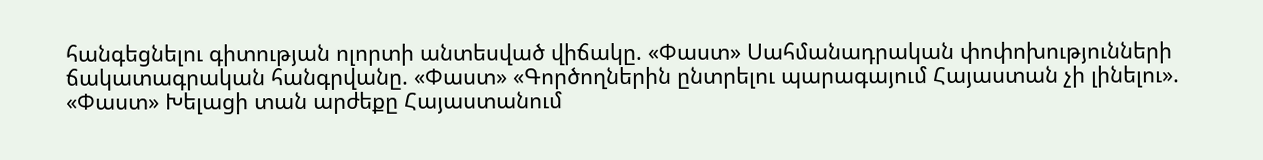հանգեցնելու գիտության ոլորտի անտեսված վիճակը. «Փաստ» Սահմանադրական փոփոխությունների ճակատագրական հանգրվանը. «Փաստ» «Գործողներին ընտրելու պարագայում Հայաստան չի լինելու». «Փաստ» Խելացի տան արժեքը Հայաստանում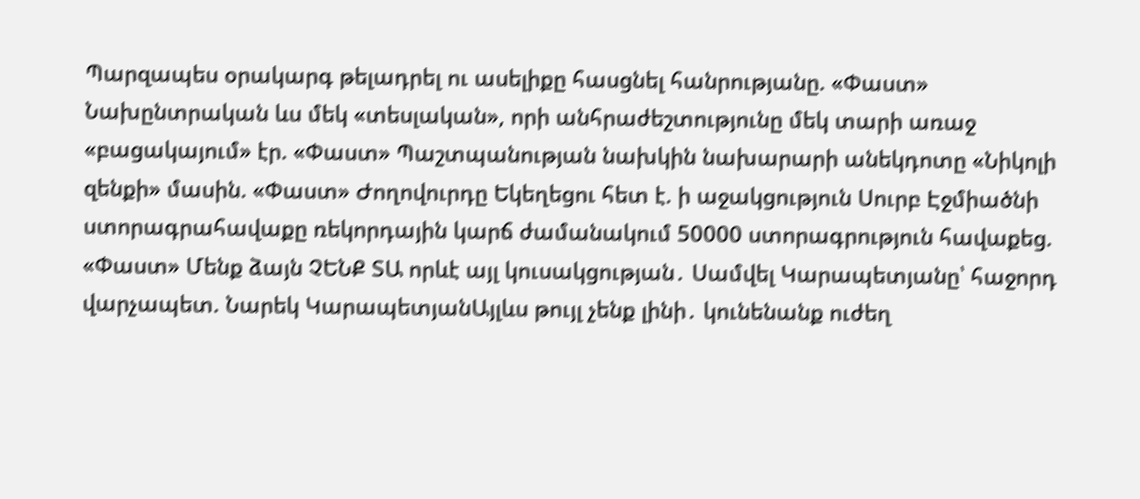Պարզապես օրակարգ թելադրել ու ասելիքը հասցնել հանրությանը. «Փաստ» Նախընտրական ևս մեկ «տեսլական», որի անհրաժեշտությունը մեկ տարի առաջ «բացակայում» էր. «Փաստ» Պաշտպանության նախկին նախարարի անեկդոտը «Նիկոլի զենքի» մասին. «Փաստ» Ժողովուրդը Եկեղեցու հետ է. ի աջակցություն Սուրբ Էջմիածնի ստորագրահավաքը ռեկորդային կարճ ժամանակում 50000 ստորագրություն հավաքեց. «Փաստ» Մենք ձայն ՉԵՆՔ ՏԱ որևէ այլ կուսակցության․ Սամվել Կարապետյանը՝ հաջորդ վարչապետ. Նարեկ ԿարապետյանԱյլևս թույլ չենք լինի․ կունենանք ուժեղ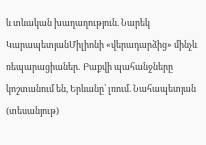և տևական խաղաղություն. Նարեկ ԿարապետյանՄիլիոնի «վերադարձից» մինչև ռեպարացիաներ․ Բաքվի պահանջները կոշտանում են, Երևանը՝ լռում. Նահապետյան (տեսանյութ)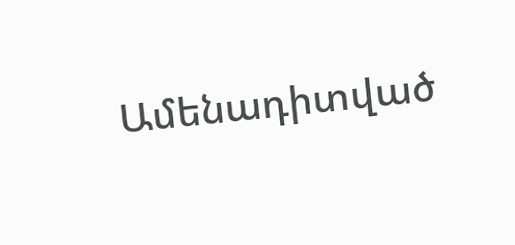Ամենադիտված